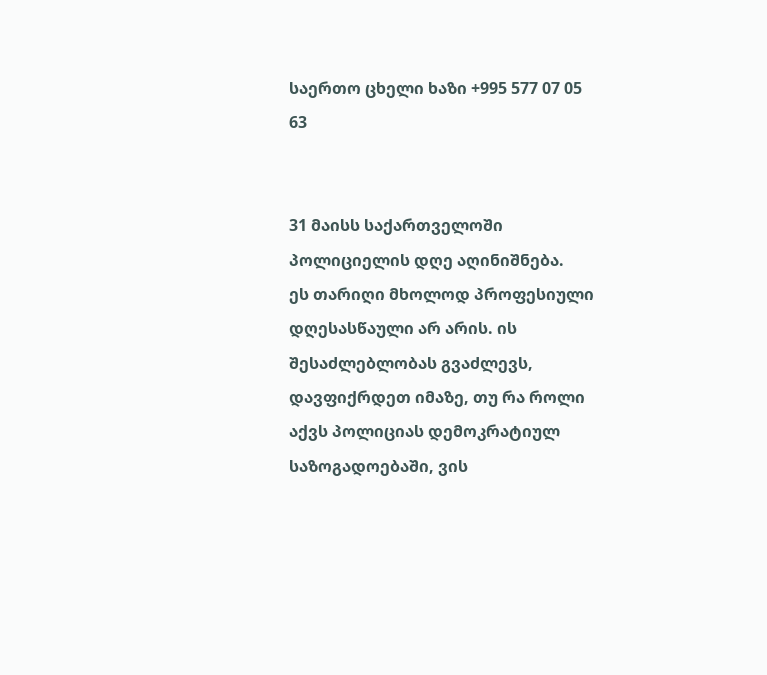საერთო ცხელი ხაზი +995 577 07 05 63


31 მაისს საქართველოში პოლიციელის დღე აღინიშნება.
ეს თარიღი მხოლოდ პროფესიული დღესასწაული არ არის. ის შესაძლებლობას გვაძლევს, დავფიქრდეთ იმაზე, თუ რა როლი აქვს პოლიციას დემოკრატიულ საზოგადოებაში, ვის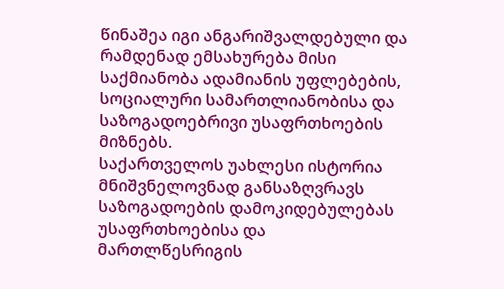წინაშეა იგი ანგარიშვალდებული და რამდენად ემსახურება მისი საქმიანობა ადამიანის უფლებების, სოციალური სამართლიანობისა და საზოგადოებრივი უსაფრთხოების მიზნებს.
საქართველოს უახლესი ისტორია მნიშვნელოვნად განსაზღვრავს საზოგადოების დამოკიდებულებას უსაფრთხოებისა და მართლწესრიგის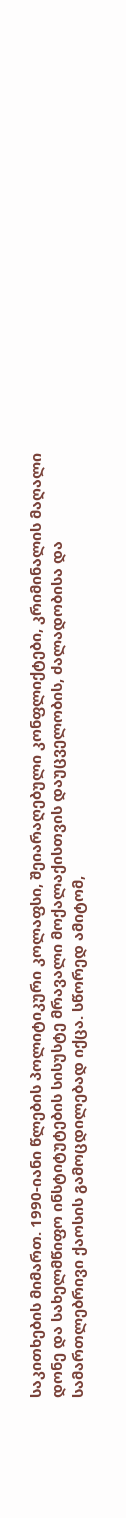საკითხების მიმართ. 1990-იანი წლების პოლიტიკური კოლაფსი, შეიარაღებული კონფლიქტები, კრიმინალის მაღალი დონე და სახელმწიფო ინსტიტუტების სისუსტე მრავალი მოქალაქისთვის დაუცველობის, ძალადობისა და სამართლებრივი ქაოსის გამოცდილებად იქცა. სწორედ ამიტომ,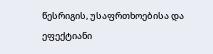წესრიგის, უსაფრთხოებისა და ეფექტიანი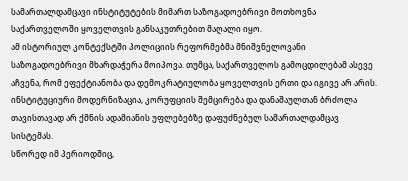სამართალდამცავი ინსტიტუტების მიმართ საზოგადოებრივი მოთხოვნა საქართველოში ყოველთვის განსაკუთრებით მაღალი იყო.
ამ ისტორიულ კონტექსტში პოლიციის რეფორმებმა მნიშვნელოვანი საზოგადოებრივი მხარდაჭერა მოიპოვა. თუმცა, საქართველოს გამოცდილებამ ასევე აჩვენა, რომ ეფექტიანობა და დემოკრატიულობა ყოველთვის ერთი და იგივე არ არის. ინსტიტუციური მოდერნიზაცია, კორუფციის შემცირება და დანაშაულთან ბრძოლა თავისთავად არ ქმნის ადამიანის უფლებებზე დაფუძნებულ სამართალდამცავ სისტემას.
სწორედ იმ პერიოდშიც,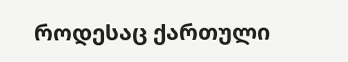როდესაც ქართული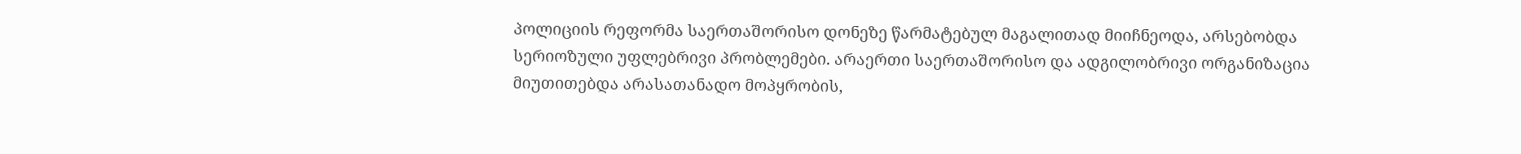პოლიციის რეფორმა საერთაშორისო დონეზე წარმატებულ მაგალითად მიიჩნეოდა, არსებობდა სერიოზული უფლებრივი პრობლემები. არაერთი საერთაშორისო და ადგილობრივი ორგანიზაცია მიუთითებდა არასათანადო მოპყრობის,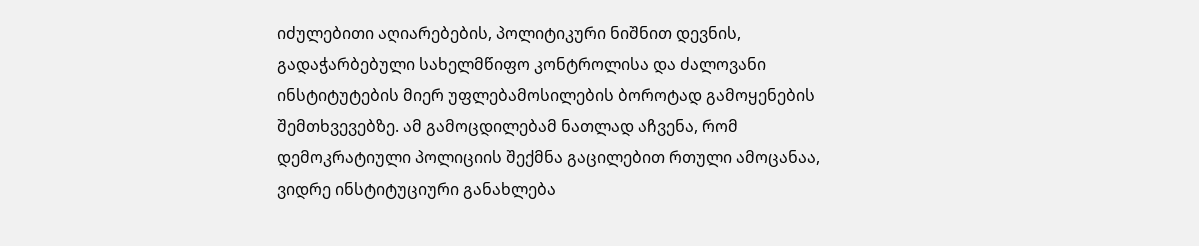იძულებითი აღიარებების, პოლიტიკური ნიშნით დევნის, გადაჭარბებული სახელმწიფო კონტროლისა და ძალოვანი ინსტიტუტების მიერ უფლებამოსილების ბოროტად გამოყენების შემთხვევებზე. ამ გამოცდილებამ ნათლად აჩვენა, რომ დემოკრატიული პოლიციის შექმნა გაცილებით რთული ამოცანაა, ვიდრე ინსტიტუციური განახლება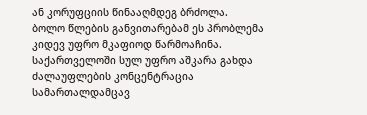ან კორუფციის წინააღმდეგ ბრძოლა.
ბოლო წლების განვითარებამ ეს პრობლემა კიდევ უფრო მკაფიოდ წარმოაჩინა. საქართველოში სულ უფრო აშკარა გახდა ძალაუფლების კონცენტრაცია სამართალდამცავ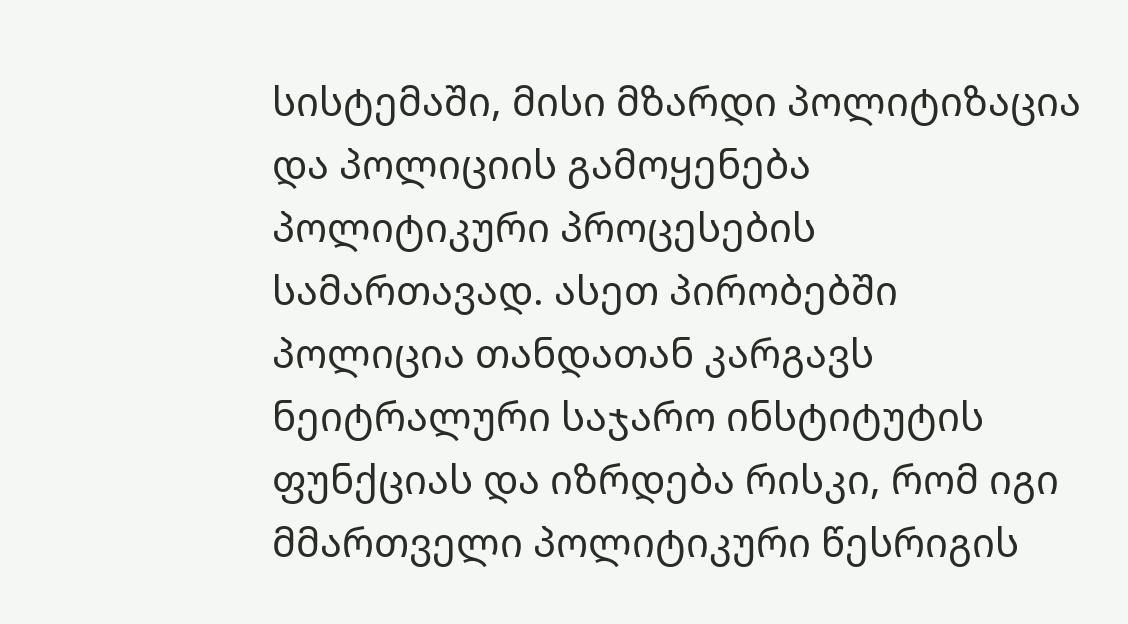სისტემაში, მისი მზარდი პოლიტიზაცია და პოლიციის გამოყენება პოლიტიკური პროცესების სამართავად. ასეთ პირობებში პოლიცია თანდათან კარგავს ნეიტრალური საჯარო ინსტიტუტის ფუნქციას და იზრდება რისკი, რომ იგი მმართველი პოლიტიკური წესრიგის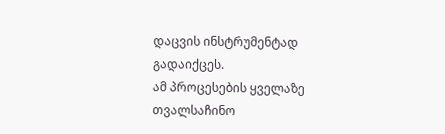დაცვის ინსტრუმენტად გადაიქცეს.
ამ პროცესების ყველაზე თვალსაჩინო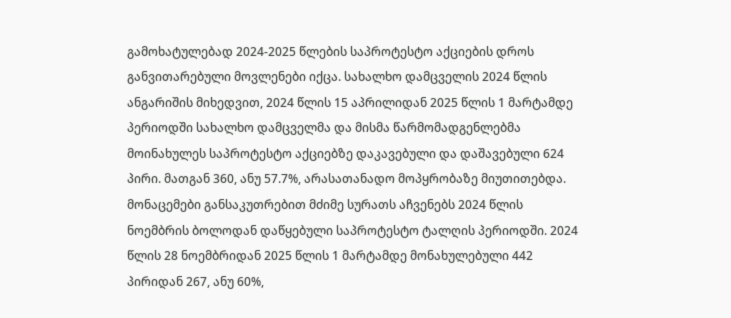გამოხატულებად 2024-2025 წლების საპროტესტო აქციების დროს განვითარებული მოვლენები იქცა. სახალხო დამცველის 2024 წლის ანგარიშის მიხედვით, 2024 წლის 15 აპრილიდან 2025 წლის 1 მარტამდე პერიოდში სახალხო დამცველმა და მისმა წარმომადგენლებმა მოინახულეს საპროტესტო აქციებზე დაკავებული და დაშავებული 624 პირი. მათგან 360, ანუ 57.7%, არასათანადო მოპყრობაზე მიუთითებდა.
მონაცემები განსაკუთრებით მძიმე სურათს აჩვენებს 2024 წლის ნოემბრის ბოლოდან დაწყებული საპროტესტო ტალღის პერიოდში. 2024 წლის 28 ნოემბრიდან 2025 წლის 1 მარტამდე მონახულებული 442 პირიდან 267, ანუ 60%,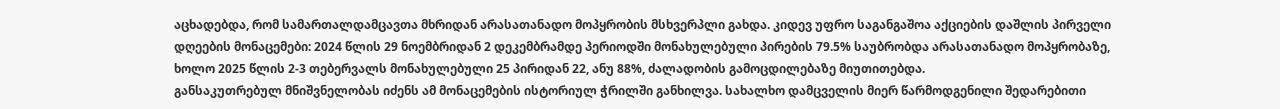აცხადებდა, რომ სამართალდამცავთა მხრიდან არასათანადო მოპყრობის მსხვერპლი გახდა. კიდევ უფრო საგანგაშოა აქციების დაშლის პირველი დღეების მონაცემები: 2024 წლის 29 ნოემბრიდან 2 დეკემბრამდე პერიოდში მონახულებული პირების 79.5% საუბრობდა არასათანადო მოპყრობაზე, ხოლო 2025 წლის 2-3 თებერვალს მონახულებული 25 პირიდან 22, ანუ 88%, ძალადობის გამოცდილებაზე მიუთითებდა.
განსაკუთრებულ მნიშვნელობას იძენს ამ მონაცემების ისტორიულ ჭრილში განხილვა. სახალხო დამცველის მიერ წარმოდგენილი შედარებითი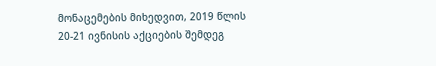მონაცემების მიხედვით, 2019 წლის 20-21 ივნისის აქციების შემდეგ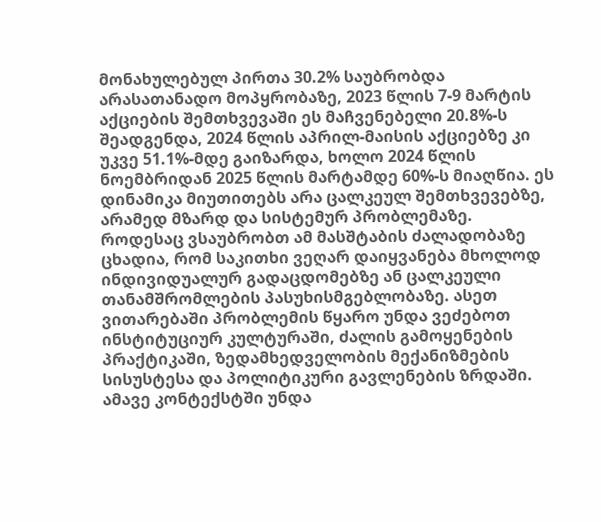მონახულებულ პირთა 30.2% საუბრობდა არასათანადო მოპყრობაზე, 2023 წლის 7-9 მარტის აქციების შემთხვევაში ეს მაჩვენებელი 20.8%-ს შეადგენდა, 2024 წლის აპრილ-მაისის აქციებზე კი უკვე 51.1%-მდე გაიზარდა, ხოლო 2024 წლის ნოემბრიდან 2025 წლის მარტამდე 60%-ს მიაღწია. ეს დინამიკა მიუთითებს არა ცალკეულ შემთხვევებზე, არამედ მზარდ და სისტემურ პრობლემაზე.
როდესაც ვსაუბრობთ ამ მასშტაბის ძალადობაზე ცხადია, რომ საკითხი ვეღარ დაიყვანება მხოლოდ ინდივიდუალურ გადაცდომებზე ან ცალკეული თანამშრომლების პასუხისმგებლობაზე. ასეთ ვითარებაში პრობლემის წყარო უნდა ვეძებოთ ინსტიტუციურ კულტურაში, ძალის გამოყენების პრაქტიკაში, ზედამხედველობის მექანიზმების სისუსტესა და პოლიტიკური გავლენების ზრდაში.
ამავე კონტექსტში უნდა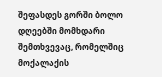შეფასდეს გორში ბოლო დღეებში მომხდარი შემთხვევაც, რომელშიც მოქალაქის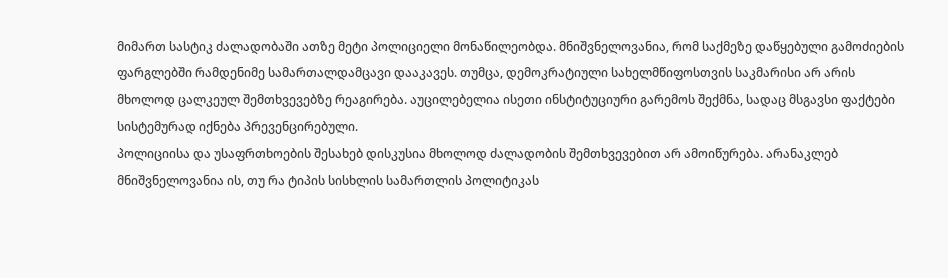მიმართ სასტიკ ძალადობაში ათზე მეტი პოლიციელი მონაწილეობდა. მნიშვნელოვანია, რომ საქმეზე დაწყებული გამოძიების ფარგლებში რამდენიმე სამართალდამცავი დააკავეს. თუმცა, დემოკრატიული სახელმწიფოსთვის საკმარისი არ არის მხოლოდ ცალკეულ შემთხვევებზე რეაგირება. აუცილებელია ისეთი ინსტიტუციური გარემოს შექმნა, სადაც მსგავსი ფაქტები სისტემურად იქნება პრევენცირებული.
პოლიციისა და უსაფრთხოების შესახებ დისკუსია მხოლოდ ძალადობის შემთხვევებით არ ამოიწურება. არანაკლებ მნიშვნელოვანია ის, თუ რა ტიპის სისხლის სამართლის პოლიტიკას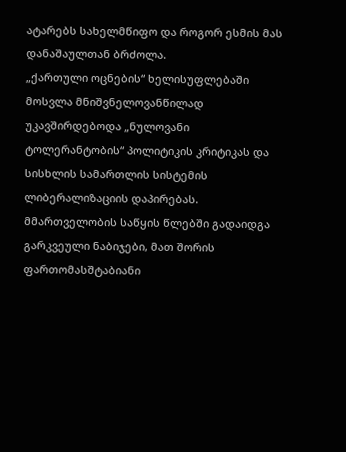ატარებს სახელმწიფო და როგორ ესმის მას დანაშაულთან ბრძოლა.
„ქართული ოცნების“ ხელისუფლებაში მოსვლა მნიშვნელოვანწილად უკავშირდებოდა „ნულოვანი ტოლერანტობის“ პოლიტიკის კრიტიკას და სისხლის სამართლის სისტემის ლიბერალიზაციის დაპირებას. მმართველობის საწყის წლებში გადაიდგა გარკვეული ნაბიჯები, მათ შორის ფართომასშტაბიანი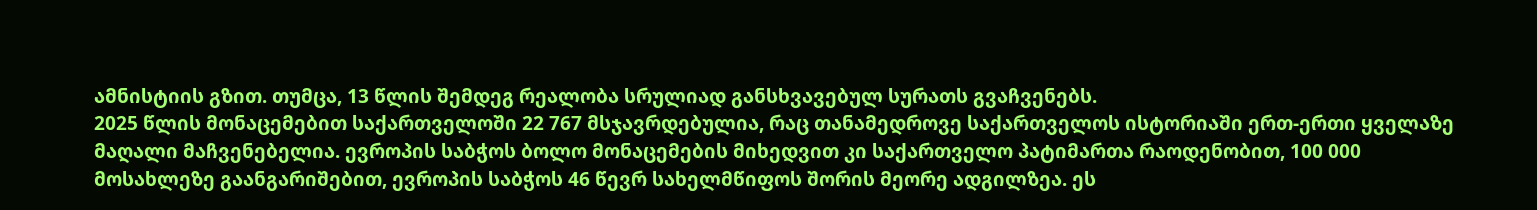ამნისტიის გზით. თუმცა, 13 წლის შემდეგ რეალობა სრულიად განსხვავებულ სურათს გვაჩვენებს.
2025 წლის მონაცემებით საქართველოში 22 767 მსჯავრდებულია, რაც თანამედროვე საქართველოს ისტორიაში ერთ-ერთი ყველაზე მაღალი მაჩვენებელია. ევროპის საბჭოს ბოლო მონაცემების მიხედვით კი საქართველო პატიმართა რაოდენობით, 100 000 მოსახლეზე გაანგარიშებით, ევროპის საბჭოს 46 წევრ სახელმწიფოს შორის მეორე ადგილზეა. ეს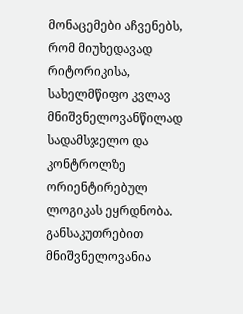მონაცემები აჩვენებს, რომ მიუხედავად რიტორიკისა, სახელმწიფო კვლავ მნიშვნელოვანწილად სადამსჯელო და კონტროლზე ორიენტირებულ ლოგიკას ეყრდნობა.
განსაკუთრებით მნიშვნელოვანია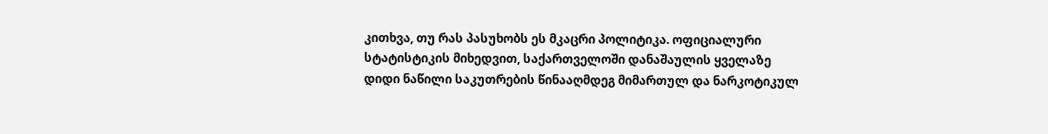კითხვა, თუ რას პასუხობს ეს მკაცრი პოლიტიკა. ოფიციალური სტატისტიკის მიხედვით, საქართველოში დანაშაულის ყველაზე დიდი ნაწილი საკუთრების წინააღმდეგ მიმართულ და ნარკოტიკულ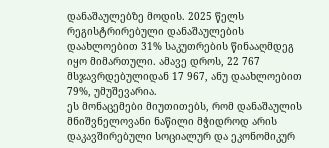დანაშაულებზე მოდის. 2025 წელს რეგისტრირებული დანაშაულების დაახლოებით 31% საკუთრების წინააღმდეგ იყო მიმართული. ამავე დროს, 22 767 მსჯავრდებულიდან 17 967, ანუ დაახლოებით 79%, უმუშევარია.
ეს მონაცემები მიუთითებს, რომ დანაშაულის მნიშვნელოვანი ნაწილი მჭიდროდ არის დაკავშირებული სოციალურ და ეკონომიკურ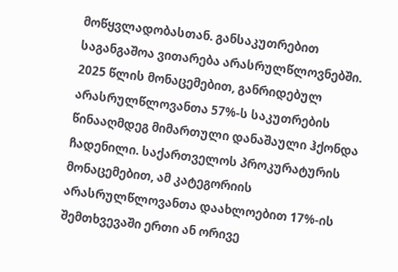მოწყვლადობასთან. განსაკუთრებით საგანგაშოა ვითარება არასრულწლოვნებში. 2025 წლის მონაცემებით, განრიდებულ არასრულწლოვანთა 57%-ს საკუთრების წინააღმდეგ მიმართული დანაშაული ჰქონდა ჩადენილი. საქართველოს პროკურატურის მონაცემებით, ამ კატეგორიის არასრულწლოვანთა დაახლოებით 17%-ის შემთხვევაში ერთი ან ორივე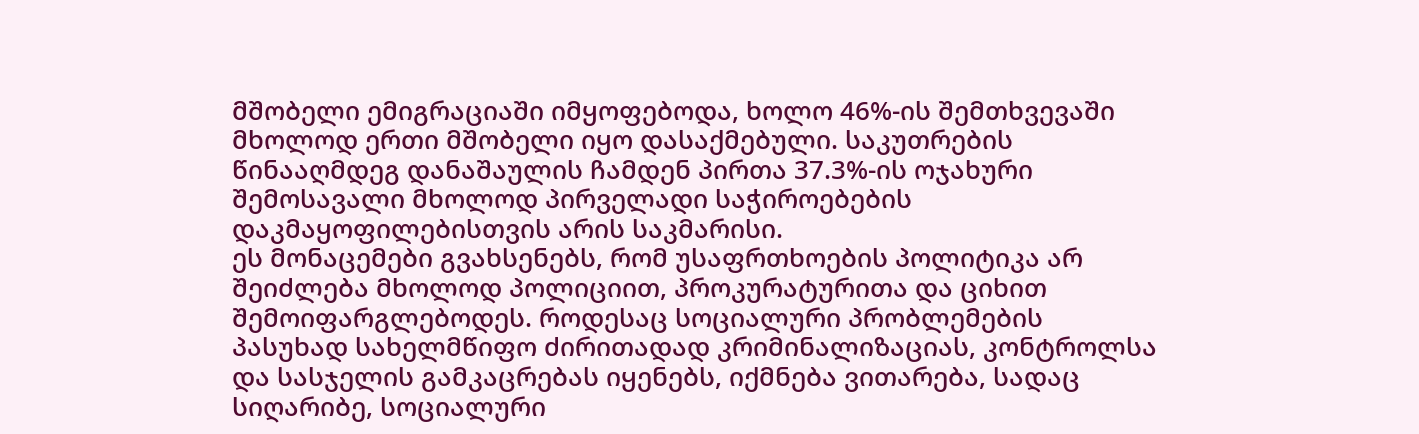მშობელი ემიგრაციაში იმყოფებოდა, ხოლო 46%-ის შემთხვევაში მხოლოდ ერთი მშობელი იყო დასაქმებული. საკუთრების წინააღმდეგ დანაშაულის ჩამდენ პირთა 37.3%-ის ოჯახური შემოსავალი მხოლოდ პირველადი საჭიროებების დაკმაყოფილებისთვის არის საკმარისი.
ეს მონაცემები გვახსენებს, რომ უსაფრთხოების პოლიტიკა არ შეიძლება მხოლოდ პოლიციით, პროკურატურითა და ციხით შემოიფარგლებოდეს. როდესაც სოციალური პრობლემების პასუხად სახელმწიფო ძირითადად კრიმინალიზაციას, კონტროლსა და სასჯელის გამკაცრებას იყენებს, იქმნება ვითარება, სადაც სიღარიბე, სოციალური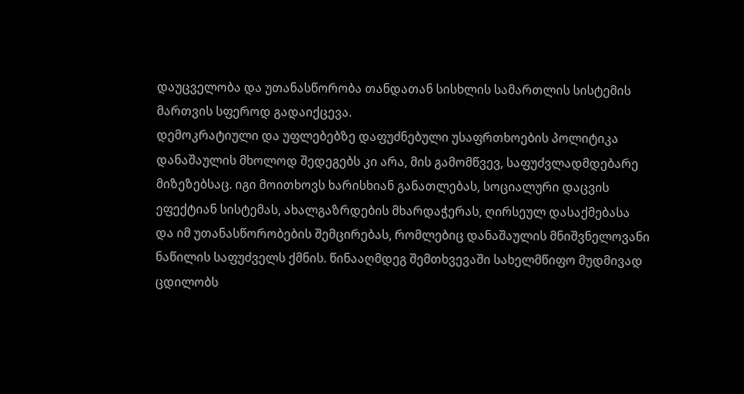დაუცველობა და უთანასწორობა თანდათან სისხლის სამართლის სისტემის მართვის სფეროდ გადაიქცევა.
დემოკრატიული და უფლებებზე დაფუძნებული უსაფრთხოების პოლიტიკა დანაშაულის მხოლოდ შედეგებს კი არა, მის გამომწვევ, საფუძვლადმდებარე მიზეზებსაც. იგი მოითხოვს ხარისხიან განათლებას, სოციალური დაცვის ეფექტიან სისტემას, ახალგაზრდების მხარდაჭერას, ღირსეულ დასაქმებასა და იმ უთანასწორობების შემცირებას, რომლებიც დანაშაულის მნიშვნელოვანი ნაწილის საფუძველს ქმნის. წინააღმდეგ შემთხვევაში სახელმწიფო მუდმივად ცდილობს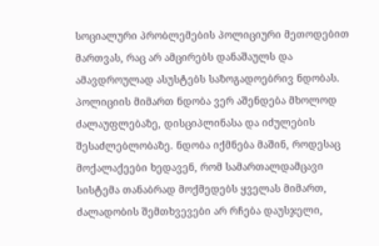სოციალური პრობლემების პოლიციური მეთოდებით მართვას, რაც არ ამცირებს დანაშაულს და ამავდროულად ასუსტებს საზოგადოებრივ ნდობას.
პოლიციის მიმართ ნდობა ვერ აშენდება მხოლოდ ძალაუფლებაზე, დისციპლინასა და იძულების შესაძლებლობაზე. ნდობა იქმნება მაშინ, როდესაც მოქალაქეები ხედავენ, რომ სამართალდამცავი სისტემა თანაბრად მოქმედებს ყველას მიმართ, ძალადობის შემთხვევები არ რჩება დაუსჯელი,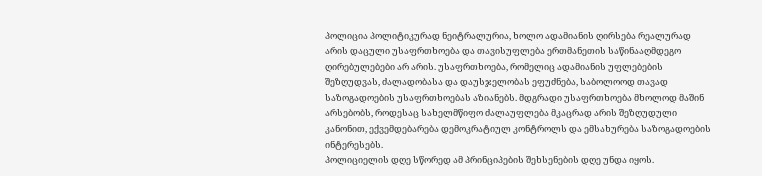პოლიცია პოლიტიკურად ნეიტრალურია, ხოლო ადამიანის ღირსება რეალურად არის დაცული უსაფრთხოება და თავისუფლება ერთმანეთის საწინააღმდეგო ღირებულებები არ არის. უსაფრთხოება, რომელიც ადამიანის უფლებების შეზღუდვას, ძალადობასა და დაუსჯელობას ეფუძნება, საბოლოოდ თავად საზოგადოების უსაფრთხოებას აზიანებს. მდგრადი უსაფრთხოება მხოლოდ მაშინ არსებობს, როდესაც სახელმწიფო ძალაუფლება მკაცრად არის შეზღუდული კანონით, ექვემდებარება დემოკრატიულ კონტროლს და ემსახურება საზოგადოების ინტერესებს.
პოლიციელის დღე სწორედ ამ პრინციპების შეხსენების დღე უნდა იყოს.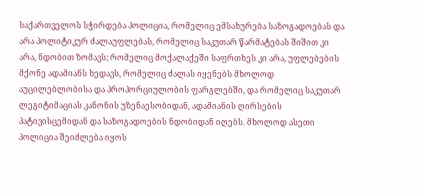საქართველოს სჭირდება პოლიცია, რომელიც ემსახურება საზოგადოებას და არა პოლიტიკურ ძალაუფლებას, რომელიც საკუთარ წარმატებას შიშით კი არა, ნდობით ზომავს; რომელიც მოქალაქეში საფრთხეს კი არა, უფლებების მქონე ადამიანს ხედავს, რომელიც ძალას იყენებს მხოლოდ აუცილებლობისა და პროპორციულობის ფარგლებში, და რომელიც საკუთარ ლეგიტიმაციას კანონის უზენაესობიდან, ადამიანის ღირსების პატივისცემიდან და საზოგადოების ნდობიდან იღებს. მხოლოდ ასეთი პოლიცია შეიძლება იყოს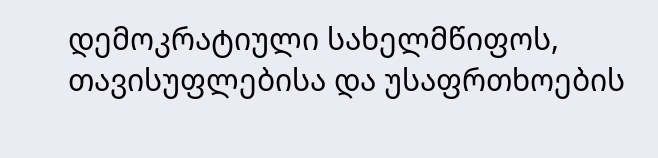დემოკრატიული სახელმწიფოს, თავისუფლებისა და უსაფრთხოების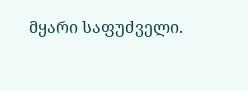მყარი საფუძველი.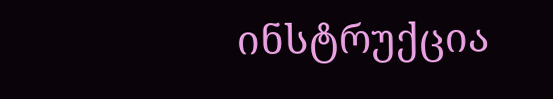ინსტრუქცია